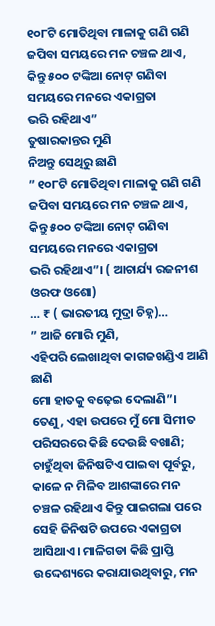୧୦୮ଟି ମୋତିଥିବା ମାଳାକୁ ଗଣି ଗଣି ଜପିବା ସମୟରେ ମନ ଚଞ୍ଚଳ ଥାଏ, କିନ୍ତୁ ୫୦୦ ଟଙ୍କିଆ ନୋଟ୍ ଗଣିବା ସମୟରେ ମନରେ ଏକାଗ୍ରତା
ଭରି ରହିଥାଏ”
ତୁଷାରକାନ୍ତର ମୁଣି
ନିଅନ୍ତୁ ସେଥିରୁ ଛାଣି
” ୧୦୮ଟି ମୋତିଥିବା ମାଳାକୁ ଗଣି ଗଣି ଜପିବା ସମୟରେ ମନ ଚଞ୍ଚଳ ଥାଏ, କିନ୍ତୁ ୫୦୦ ଟଙ୍କିଆ ନୋଟ୍ ଗଣିବା ସମୟରେ ମନରେ ଏକାଗ୍ରତା
ଭରି ରହିଥାଏ”। ( ଆଚାର୍ଯ୍ୟ ରଜନୀଶ ଓରଫ ଓଶୋ)
… ₹ ( ଭାରତୀୟ ମୁଦ୍ରା ଚିହ୍ନ)…
” ଆଜି ମୋରି ମୁଣି,
ଏହିପରି ଲେଖାଥିବା କାଗଜଖଣ୍ଡିଏ ଆଣି ଛାଣି
ମୋ ହାତକୁ ବଢ଼େଇ ଦେଲାଣି”।
ତେଣୁ, ଏହା ଉପରେ ମୁଁ ମୋ ସିମୀତ ପରିସରରେ କିଛି ଦେଉଛି ବଖାଣି;
ଚାହୁଁଥିବା ଜିନିଷଟିଏ ପାଇବା ପୂର୍ବରୁ, କାଳେ ନ ମିଳିବ ଆଶଙ୍କାରେ ମନ ଚଞ୍ଚଳ ରହିଥାଏ କିନ୍ତୁ ପାଇଗଲା ପରେ ସେହି ଜିନିଷଟି ଉପରେ ଏକାଗ୍ରତା ଆସିଥାଏ। ମାଳିଗଡା କିଛି ପ୍ରାପ୍ତି ଉଦ୍ଦେଶ୍ୟରେ କରାଯାଉଥିବାରୁ, ମନ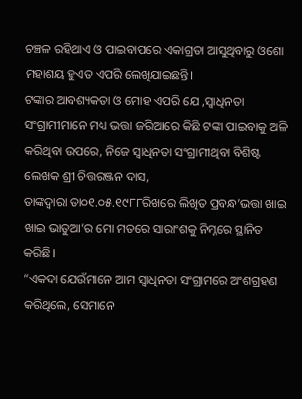ଚଞ୍ଚଳ ରହିଥାଏ ଓ ପାଇବାପରେ ଏକାଗ୍ରତା ଆସୁଥିବାରୁ ଓଶୋ ମହାଶୟ ହୁଏତ ଏପରି ଲେଖିଯାଇଛନ୍ତି।
ଟଙ୍କାର ଆବଶ୍ୟକତା ଓ ମୋହ ଏପରି ଯେ ,ସ୍ୱାଧିନତା ସଂଗ୍ରାମୀମାନେ ମଧ୍ୟ ଭତ୍ତା ଜରିଆରେ କିଛି ଟଙ୍କା ପାଇବାକୁ ଅଳି କରିଥିବା ଉପରେ, ନିଜେ ସ୍ୱାଧିନତା ସଂଗ୍ରାମୀଥିବା ବିଶିଷ୍ଟ ଲେଖକ ଶ୍ରୀ ଚିତ୍ତରଞ୍ଜନ ଦାସ,
ତାଙ୍କଦ୍ୱାରା ତା୦୧.୦୫.୧୯୮୮ରିଖରେ ଲିଖିତ ପ୍ରବନ୍ଧ’ଭତ୍ତା ଖାଇ ଖାଇ ଭାତୁଆ’ର ମୋ ମତରେ ସାରାଂଶକୁ ନିମ୍ନରେ ସ୍ଥାନିତ କରିଛି।
“ଏକଦା ଯେଉଁମାନେ ଆମ ସ୍ୱାଧିନତା ସଂଗ୍ରାମରେ ଅଂଶଗ୍ରହଣ କରିଥିଲେ, ସେମାନେ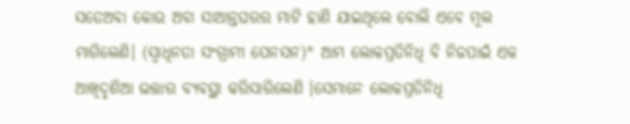ସତେଅବା କୋଉ ଅବା ସାଆନ୍ତଘରର ମାଟି ହାଣି ଯାଇଥିଲେ ବୋଲି ଏବେ ମୂଲ ମାଗିଲେଣି। (ସ୍ୱାଧିନତା ସଂଗ୍ରାମୀ ପେନସନ)* ଆମ ଲୋକପ୍ରତିନିଧି ବି ନିଜପାଇଁ ଏକ ଆଖିଦୃଶିଆ ଭତ୍ତାର ବ୍ୟବସ୍ଥା କରିସାରିଲେଣି ।ସେମାନେ ଲୋକପ୍ରତିନିଧି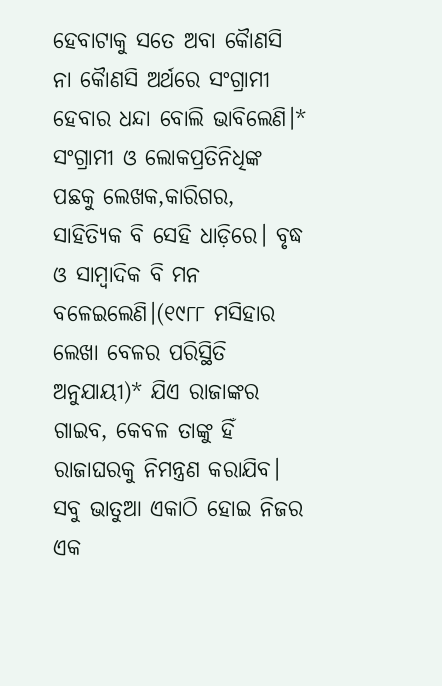ହେବାଟାକୁ ସତେ ଅବା କୈାଣସି ନା କୈାଣସି ଅର୍ଥରେ ସଂଗ୍ରାମୀ ହେବାର ଧନ୍ଦା ବୋଲି ଭାବିଲେଣି।* ସଂଗ୍ରାମୀ ଓ ଲୋକପ୍ରତିନିଧିଙ୍କ ପଛକୁ ଲେଖକ,କାରିଗର, ସାହିତ୍ୟିକ ବି ସେହି ଧାଡ଼ିରେ। ବୃଦ୍ଧ ଓ ସାମ୍ବାଦିକ ବି ମନ ବଳେଇଲେଣି।(୧୯୮୮ ମସିହାର ଲେଖା ବେଳର ପରିସ୍ଥିତି ଅନୁଯାୟୀ)* ଯିଏ ରାଜାଙ୍କର ଗାଇବ, କେବଳ ତାଙ୍କୁ ହିଁ ରାଜାଘରକୁ ନିମନ୍ତ୍ରଣ କରାଯିବ। ସବୁ ଭାତୁଆ ଏକାଠି ହୋଇ ନିଜର ଏକ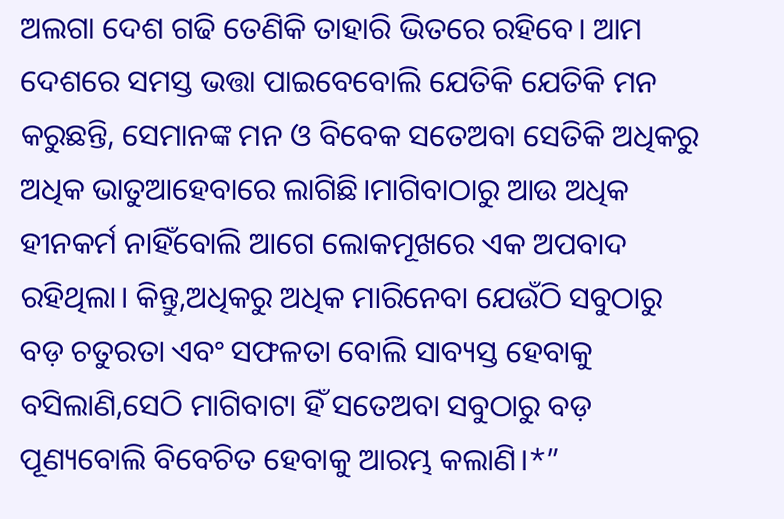ଅଲଗା ଦେଶ ଗଢି ତେଣିକି ତାହାରି ଭିତରେ ରହିବେ। ଆମ ଦେଶରେ ସମସ୍ତ ଭତ୍ତା ପାଇବେବୋଲି ଯେତିକି ଯେତିକି ମନ କରୁଛନ୍ତି, ସେମାନଙ୍କ ମନ ଓ ବିବେକ ସତେଅବା ସେତିକି ଅଧିକରୁ ଅଧିକ ଭାତୁଆହେବାରେ ଲାଗିଛି।ମାଗିବାଠାରୁ ଆଉ ଅଧିକ ହୀନକର୍ମ ନାହିଁବୋଲି ଆଗେ ଲୋକମୂଖରେ ଏକ ଅପବାଦ ରହିଥିଲା। କିନ୍ତୁ,ଅଧିକରୁ ଅଧିକ ମାରିନେବା ଯେଉଁଠି ସବୁଠାରୁ ବଡ଼ ଚତୁରତା ଏବଂ ସଫଳତା ବୋଲି ସାବ୍ୟସ୍ତ ହେବାକୁ ବସିଲାଣି,ସେଠି ମାଗିବାଟା ହିଁ ସତେଅବା ସବୁଠାରୁ ବଡ଼ ପୂଣ୍ୟବୋଲି ବିବେଚିତ ହେବାକୁ ଆରମ୍ଭ କଲାଣି।*”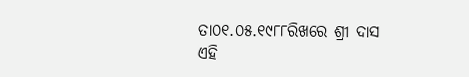ତା୦୧.୦୫.୧୯୮୮ରିଖରେ ଶ୍ରୀ ଦାସ ଏହି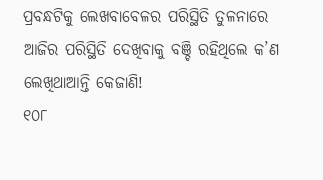ପ୍ରବନ୍ଧଟିକୁ ଲେଖବାବେଳର ପରିସ୍ଥିତି ତୁଳନାରେ ଆଜିର ପରିସ୍ଥିତି ଦେଖିବାକୁ ବଞ୍ଚି ରହିଥିଲେ କ’ଣ ଲେଖିଥାଆନ୍ତି କେଜାଣି!
୧୦୮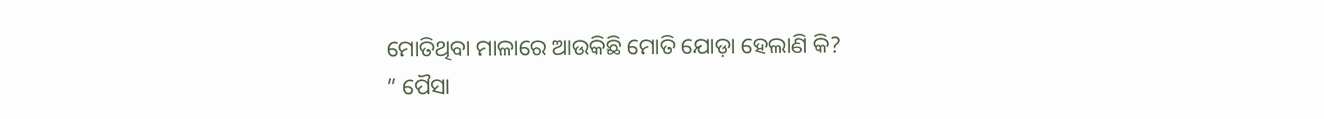ମୋତିଥିବା ମାଳାରେ ଆଉକିଛି ମୋତି ଯୋଡ଼ା ହେଲାଣି କି?
” ପୈସା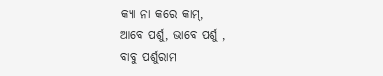କ୍ୟା ନା କରେ କାମ୍,
ଆବେ ପର୍ଶୁ, ଭାବେ ପର୍ଶୁ ,
ବାବୁ ପର୍ଶୁରାମ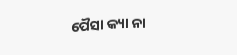ପୈସା କ୍ୟା ନା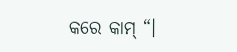କରେ କାମ୍ “।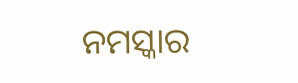ନମସ୍କାର